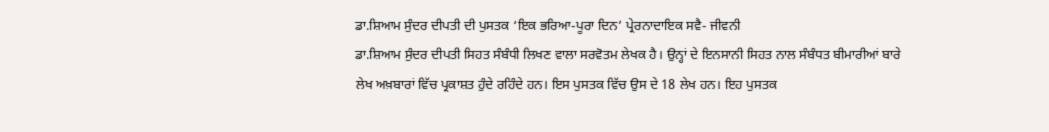ਡਾ.ਸ਼ਿਆਮ ਸੁੰਦਰ ਦੀਪਤੀ ਦੀ ਪੁਸਤਕ ‘ਇਕ ਭਰਿਆ-ਪੂਰਾ ਦਿਨ’ ਪ੍ਰੇਰਨਾਦਾਇਕ ਸਵੈ- ਜੀਵਨੀ
ਡਾ.ਸ਼ਿਆਮ ਸੁੰਦਰ ਦੀਪਤੀ ਸਿਹਤ ਸੰਬੰਧੀ ਲਿਖਣ ਵਾਲਾ ਸਰਵੋਤਮ ਲੇਖਕ ਹੈ। ਉਨ੍ਹਾਂ ਦੇ ਇਨਸਾਨੀ ਸਿਹਤ ਨਾਲ ਸੰਬੰਧਤ ਬੀਮਾਰੀਆਂ ਬਾਰੇ ਲੇਖ ਅਖ਼ਬਾਰਾਂ ਵਿੱਚ ਪ੍ਰਕਾਸ਼ਤ ਹੁੰਦੇ ਰਹਿੰਦੇ ਹਨ। ਇਸ ਪੁਸਤਕ ਵਿੱਚ ਉਸ ਦੇ 18 ਲੇਖ ਹਨ। ਇਹ ਪੁਸਤਕ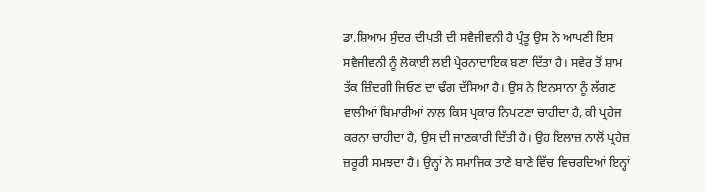ਡਾ.ਸ਼ਿਆਮ ਸੁੰਦਰ ਦੀਪਤੀ ਦੀ ਸਵੈਜੀਵਨੀ ਹੈ ਪ੍ਰੰਤੂ ਉਸ ਨੇ ਆਪਣੀ ਇਸ ਸਵੈਜੀਵਨੀ ਨੂੰ ਲੋਕਾਈ ਲਈ ਪ੍ਰੇਰਨਾਦਾਇਕ ਬਣਾ ਦਿੱਤਾ ਹੈ। ਸਵੇਰ ਤੋਂ ਸ਼ਾਮ ਤੱਕ ਜ਼ਿੰਦਗੀ ਜਿਓਣ ਦਾ ਢੰਗ ਦੱਸਿਆ ਹੈ। ਉਸ ਨੇ ਇਨਸਾਨਾ ਨੂੰ ਲੱਗਣ ਵਾਲੀਆਂ ਬਿਮਾਰੀਆਂ ਨਾਲ ਕਿਸ ਪ੍ਰਕਾਰ ਨਿਪਟਣਾ ਚਾਹੀਦਾ ਹੈ, ਕੀ ਪ੍ਰਹੇਜ ਕਰਨਾ ਚਾਹੀਦਾ ਹੈ, ਉਸ ਦੀ ਜਾਣਕਾਰੀ ਦਿੱਤੀ ਹੈ। ਉਹ ਇਲਾਜ਼ ਨਾਲੋਂ ਪ੍ਰਹੇਜ਼ ਜ਼ਰੂਰੀ ਸਮਝਦਾ ਹੈ। ਉਨ੍ਹਾਂ ਨੇ ਸਮਾਜਿਕ ਤਾਣੇ ਬਾਣੇ ਵਿੱਚ ਵਿਚਰਦਿਆਂ ਇਨ੍ਹਾਂ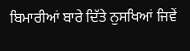ਬਿਮਾਰੀਆਂ ਬਾਰੇ ਦਿੱਤੇ ਨੁਸਖਿਆਂ ਜਿਵੇਂ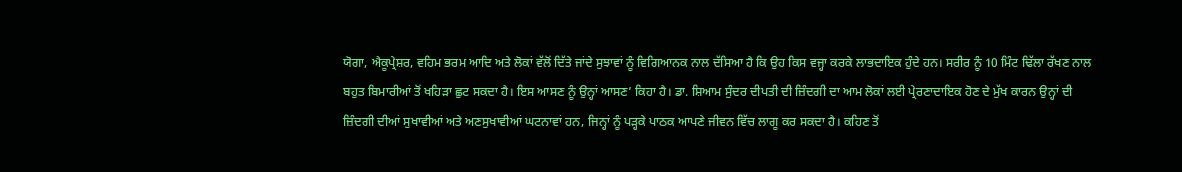ਯੋਗਾ, ਐਕੂਪ੍ਰੇਸ਼ਰ, ਵਹਿਮ ਭਰਮ ਆਦਿ ਅਤੇ ਲੋਕਾਂ ਵੱਲੋਂ ਦਿੱਤੇ ਜਾਂਦੇ ਸੁਝਾਵਾਂ ਨੂੰ ਵਿਗਿਆਨਕ ਨਾਲ ਦੱਸਿਆ ਹੈ ਕਿ ਉਹ ਕਿਸ ਵਜ੍ਹਾ ਕਰਕੇ ਲਾਭਦਾਇਕ ਹੁੰਦੇ ਹਨ। ਸਰੀਰ ਨੂੰ 10 ਮਿੰਟ ਢਿੱਲਾ ਰੱਖਣ ਨਾਲ ਬਹੁਤ ਬਿਮਾਰੀਆਂ ਤੋਂ ਖਹਿੜਾ ਛੁਟ ਸਕਦਾ ਹੈ। ਇਸ ਆਸਣ ਨੂੰ ਉਨ੍ਹਾਂ ਆਸਣ’ ਕਿਹਾ ਹੈ। ਡਾ. ਸ਼ਿਆਮ ਸੁੰਦਰ ਦੀਪਤੀ ਦੀ ਜ਼ਿੰਦਗੀ ਦਾ ਆਮ ਲੋਕਾਂ ਲਈ ਪ੍ਰੇਰਣਾਦਾਇਕ ਹੋਣ ਦੇ ਮੁੱਖ ਕਾਰਨ ਉਨ੍ਹਾਂ ਦੀ ਜ਼ਿੰਦਗੀ ਦੀਆਂ ਸੁਖਾਵੀਆਂ ਅਤੇ ਅਣਸੁਖਾਵੀਆਂ ਘਟਨਾਵਾਂ ਹਨ, ਜਿਨ੍ਹਾਂ ਨੂੰ ਪੜ੍ਹਕੇ ਪਾਠਕ ਆਪਣੇ ਜੀਵਨ ਵਿੱਚ ਲਾਗੂ ਕਰ ਸਕਦਾ ਹੈ। ਕਹਿਣ ਤੋਂ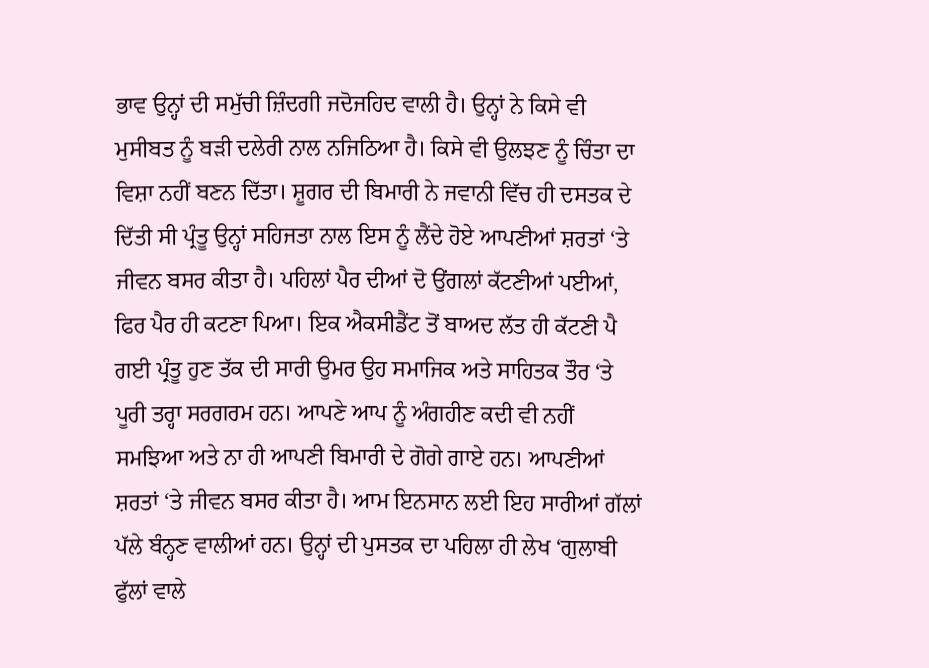ਭਾਵ ਉਨ੍ਹਾਂ ਦੀ ਸਮੁੱਚੀ ਜ਼ਿੰਦਗੀ ਜਦੋਜਹਿਦ ਵਾਲੀ ਹੈ। ਉਨ੍ਹਾਂ ਨੇ ਕਿਸੇ ਵੀ ਮੁਸੀਬਤ ਨੂੰ ਬੜੀ ਦਲੇਰੀ ਨਾਲ ਨਜਿਠਿਆ ਹੈ। ਕਿਸੇ ਵੀ ਉਲਝਣ ਨੂੰ ਚਿੰਤਾ ਦਾ ਵਿਸ਼ਾ ਨਹੀਂ ਬਣਨ ਦਿੱਤਾ। ਸ਼ੂਗਰ ਦੀ ਬਿਮਾਰੀ ਨੇ ਜਵਾਨੀ ਵਿੱਚ ਹੀ ਦਸਤਕ ਦੇ ਦਿੱਤੀ ਸੀ ਪ੍ਰੰਤੂ ਉਨ੍ਹਾਂ ਸਹਿਜਤਾ ਨਾਲ ਇਸ ਨੂੰ ਲੈਂਦੇ ਹੋਏ ਆਪਣੀਆਂ ਸ਼ਰਤਾਂ ‘ਤੇ ਜੀਵਨ ਬਸਰ ਕੀਤਾ ਹੈ। ਪਹਿਲਾਂ ਪੈਰ ਦੀਆਂ ਦੋ ਉਂਗਲਾਂ ਕੱਟਣੀਆਂ ਪਈਆਂ, ਫਿਰ ਪੈਰ ਹੀ ਕਟਣਾ ਪਿਆ। ਇਕ ਐਕਸੀਡੈਂਟ ਤੋਂ ਬਾਅਦ ਲੱਤ ਹੀ ਕੱਟਣੀ ਪੈ ਗਈ ਪ੍ਰੰਤੂ ਹੁਣ ਤੱਕ ਦੀ ਸਾਰੀ ਉਮਰ ਉਹ ਸਮਾਜਿਕ ਅਤੇ ਸਾਹਿਤਕ ਤੌਰ ‘ਤੇ ਪੂਰੀ ਤਰ੍ਹਾ ਸਰਗਰਮ ਹਨ। ਆਪਣੇ ਆਪ ਨੂੰ ਅੰਗਹੀਣ ਕਦੀ ਵੀ ਨਹੀਂ ਸਮਝਿਆ ਅਤੇ ਨਾ ਹੀ ਆਪਣੀ ਬਿਮਾਰੀ ਦੇ ਗੋਗੇ ਗਾਏ ਹਨ। ਆਪਣੀਆਂ ਸ਼ਰਤਾਂ ‘ਤੇ ਜੀਵਨ ਬਸਰ ਕੀਤਾ ਹੈ। ਆਮ ਇਨਸਾਨ ਲਈ ਇਹ ਸਾਰੀਆਂ ਗੱਲਾਂ ਪੱਲੇ ਬੰਨ੍ਹਣ ਵਾਲੀਆਂ ਹਨ। ਉਨ੍ਹਾਂ ਦੀ ਪੁਸਤਕ ਦਾ ਪਹਿਲਾ ਹੀ ਲੇਖ ‘ਗੁਲਾਬੀ ਫੁੱਲਾਂ ਵਾਲੇ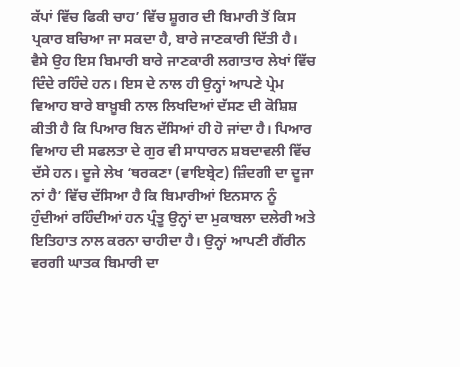ਕੱਪਾਂ ਵਿੱਚ ਫਿਕੀ ਚਾਹ’ ਵਿੱਚ ਸ਼ੂਗਰ ਦੀ ਬਿਮਾਰੀ ਤੋਂ ਕਿਸ ਪ੍ਰਕਾਰ ਬਚਿਆ ਜਾ ਸਕਦਾ ਹੈ, ਬਾਰੇ ਜਾਣਕਾਰੀ ਦਿੱਤੀ ਹੈ। ਵੈਸੇ ਉਹ ਇਸ ਬਿਮਾਰੀ ਬਾਰੇ ਜਾਣਕਾਰੀ ਲਗਾਤਾਰ ਲੇਖਾਂ ਵਿੱਚ ਦਿੰਦੇ ਰਹਿੰਦੇ ਹਨ। ਇਸ ਦੇ ਨਾਲ ਹੀ ਉਨ੍ਹਾਂ ਆਪਣੇ ਪ੍ਰੇਮ ਵਿਆਹ ਬਾਰੇ ਬਾਖ਼ੂਬੀ ਨਾਲ ਲਿਖਦਿਆਂ ਦੱਸਣ ਦੀ ਕੋਸ਼ਿਸ਼ ਕੀਤੀ ਹੈ ਕਿ ਪਿਆਰ ਬਿਨ ਦੱਸਿਆਂ ਹੀ ਹੋ ਜਾਂਦਾ ਹੈ। ਪਿਆਰ ਵਿਆਹ ਦੀ ਸਫਲਤਾ ਦੇ ਗੁਰ ਵੀ ਸਾਧਾਰਨ ਸ਼ਬਦਾਵਲੀ ਵਿੱਚ ਦੱਸੇ ਹਨ। ਦੂਜੇ ਲੇਖ ‘ਥਰਕਣਾ (ਵਾਇਬ੍ਰੇਟ) ਜ਼ਿੰਦਗੀ ਦਾ ਦੂਜਾ ਨਾਂ ਹੈ’ ਵਿੱਚ ਦੱਸਿਆ ਹੈ ਕਿ ਬਿਮਾਰੀਆਂ ਇਨਸਾਨ ਨੂੰ ਹੁੰਦੀਆਂ ਰਹਿੰਦੀਆਂ ਹਨ ਪ੍ਰੰਤੂ ਉਨ੍ਹਾਂ ਦਾ ਮੁਕਾਬਲਾ ਦਲੇਰੀ ਅਤੇ ਇਤਿਹਾਤ ਨਾਲ ਕਰਨਾ ਚਾਹੀਦਾ ਹੈ। ਉਨ੍ਹਾਂ ਆਪਣੀ ਗੈਂਰੀਨ ਵਰਗੀ ਘਾਤਕ ਬਿਮਾਰੀ ਦਾ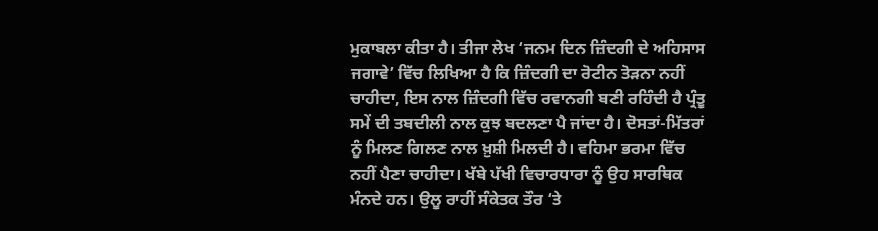ਮੁਕਾਬਲਾ ਕੀਤਾ ਹੈ। ਤੀਜਾ ਲੇਖ ‘ਜਨਮ ਦਿਨ ਜ਼ਿੰਦਗੀ ਦੇ ਅਹਿਸਾਸ ਜਗਾਵੇ’ ਵਿੱਚ ਲਿਖਿਆ ਹੈ ਕਿ ਜ਼ਿੰਦਗੀ ਦਾ ਰੋਟੀਨ ਤੋੜਨਾ ਨਹੀਂ ਚਾਹੀਦਾ, ਇਸ ਨਾਲ ਜ਼ਿੰਦਗੀ ਵਿੱਚ ਰਵਾਨਗੀ ਬਣੀ ਰਹਿੰਦੀ ਹੈ ਪ੍ਰੰਤੂ ਸਮੇਂ ਦੀ ਤਬਦੀਲੀ ਨਾਲ ਕੁਝ ਬਦਲਣਾ ਪੈ ਜਾਂਦਾ ਹੈ। ਦੋਸਤਾਂ-ਮਿੱਤਰਾਂ ਨੂੰ ਮਿਲਣ ਗਿਲਣ ਨਾਲ ਖ਼ੁਸ਼ੀ ਮਿਲਦੀ ਹੈ। ਵਹਿਮਾ ਭਰਮਾ ਵਿੱਚ ਨਹੀਂ ਪੈਣਾ ਚਾਹੀਦਾ। ਖੱਬੇ ਪੱਖੀ ਵਿਚਾਰਧਾਰਾ ਨੂੰ ਉਹ ਸਾਰਥਿਕ ਮੰਨਦੇ ਹਨ। ਉਲੂ ਰਾਹੀਂ ਸੰਕੇਤਕ ਤੌਰ ‘ਤੇ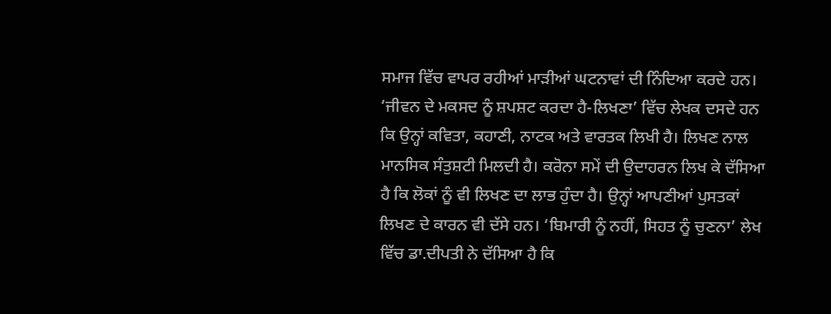ਸਮਾਜ ਵਿੱਚ ਵਾਪਰ ਰਹੀਆਂ ਮਾੜੀਆਂ ਘਟਨਾਵਾਂ ਦੀ ਨਿੰਦਿਆ ਕਰਦੇ ਹਨ। ‘ਜੀਵਨ ਦੇ ਮਕਸਦ ਨੂੰ ਸ਼ਪਸ਼ਟ ਕਰਦਾ ਹੈ-ਲਿਖਣਾ’ ਵਿੱਚ ਲੇਖਕ ਦਸਦੇ ਹਨ ਕਿ ਉਨ੍ਹਾਂ ਕਵਿਤਾ, ਕਹਾਣੀ, ਨਾਟਕ ਅਤੇ ਵਾਰਤਕ ਲਿਖੀ ਹੈ। ਲਿਖਣ ਨਾਲ ਮਾਨਸਿਕ ਸੰਤੁਸ਼ਟੀ ਮਿਲਦੀ ਹੈ। ਕਰੋਨਾ ਸਮੇਂ ਦੀ ਉਦਾਹਰਨ ਲਿਖ ਕੇ ਦੱਸਿਆ ਹੈ ਕਿ ਲੋਕਾਂ ਨੂੰ ਵੀ ਲਿਖਣ ਦਾ ਲਾਭ ਹੁੰਦਾ ਹੈ। ਉਨ੍ਹਾਂ ਆਪਣੀਆਂ ਪੁਸਤਕਾਂ ਲਿਖਣ ਦੇ ਕਾਰਨ ਵੀ ਦੱਸੇ ਹਨ। ‘ਬਿਮਾਰੀ ਨੂੰ ਨਹੀਂ, ਸਿਹਤ ਨੂੰ ਚੁਣਨਾ’ ਲੇਖ ਵਿੱਚ ਡਾ.ਦੀਪਤੀ ਨੇ ਦੱਸਿਆ ਹੈ ਕਿ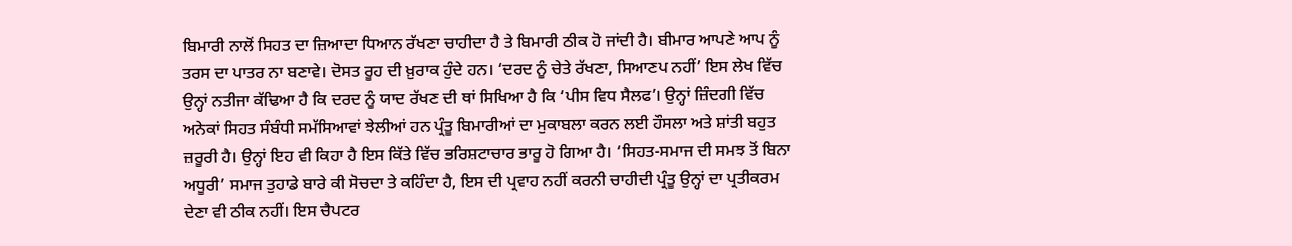ਬਿਮਾਰੀ ਨਾਲੋਂ ਸਿਹਤ ਦਾ ਜ਼ਿਆਦਾ ਧਿਆਨ ਰੱਖਣਾ ਚਾਹੀਦਾ ਹੈ ਤੇ ਬਿਮਾਰੀ ਠੀਕ ਹੋ ਜਾਂਦੀ ਹੈ। ਬੀਮਾਰ ਆਪਣੇ ਆਪ ਨੂੰ ਤਰਸ ਦਾ ਪਾਤਰ ਨਾ ਬਣਾਵੇ। ਦੋਸਤ ਰੂਹ ਦੀ ਖ਼ੁਰਾਕ ਹੁੰਦੇ ਹਨ। ‘ਦਰਦ ਨੂੰ ਚੇਤੇ ਰੱਖਣਾ, ਸਿਆਣਪ ਨਹੀਂ’ ਇਸ ਲੇਖ ਵਿੱਚ ਉਨ੍ਹਾਂ ਨਤੀਜਾ ਕੱਢਿਆ ਹੈ ਕਿ ਦਰਦ ਨੂੰ ਯਾਦ ਰੱਖਣ ਦੀ ਥਾਂ ਸਿਖਿਆ ਹੈ ਕਿ ‘ਪੀਸ ਵਿਧ ਸੈਲਫ’। ਉਨ੍ਹਾਂ ਜ਼ਿੰਦਗੀ ਵਿੱਚ ਅਨੇਕਾਂ ਸਿਹਤ ਸੰਬੰਧੀ ਸਮੱਸਿਆਵਾਂ ਝੇਲੀਆਂ ਹਨ ਪ੍ਰੰਤੂ ਬਿਮਾਰੀਆਂ ਦਾ ਮੁਕਾਬਲਾ ਕਰਨ ਲਈ ਹੌਸਲਾ ਅਤੇ ਸ਼ਾਂਤੀ ਬਹੁਤ ਜ਼ਰੂਰੀ ਹੈ। ਉਨ੍ਹਾਂ ਇਹ ਵੀ ਕਿਹਾ ਹੈ ਇਸ ਕਿੱਤੇ ਵਿੱਚ ਭਰਿਸ਼ਟਾਚਾਰ ਭਾਰੂ ਹੋ ਗਿਆ ਹੈ। ‘ਸਿਹਤ-ਸਮਾਜ ਦੀ ਸਮਝ ਤੋਂ ਬਿਨਾ ਅਧੂਰੀ’ ਸਮਾਜ ਤੁਹਾਡੇ ਬਾਰੇ ਕੀ ਸੋਚਦਾ ਤੇ ਕਹਿੰਦਾ ਹੈ, ਇਸ ਦੀ ਪ੍ਰਵਾਹ ਨਹੀਂ ਕਰਨੀ ਚਾਹੀਦੀ ਪ੍ਰੰਤੂ ਉਨ੍ਹਾਂ ਦਾ ਪ੍ਰਤੀਕਰਮ ਦੇਣਾ ਵੀ ਠੀਕ ਨਹੀਂ। ਇਸ ਚੈਪਟਰ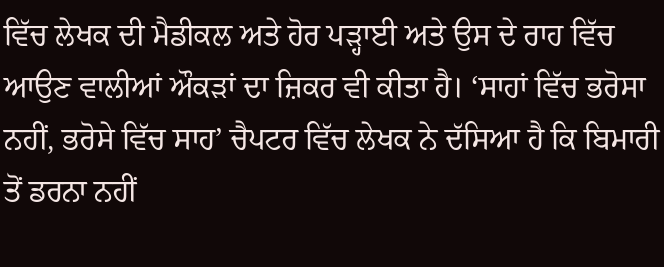ਵਿੱਚ ਲੇਖਕ ਦੀ ਮੈਡੀਕਲ ਅਤੇ ਹੋਰ ਪੜ੍ਹਾਈ ਅਤੇ ਉਸ ਦੇ ਰਾਹ ਵਿੱਚ ਆਉਣ ਵਾਲੀਆਂ ਔਕੜਾਂ ਦਾ ਜ਼ਿਕਰ ਵੀ ਕੀਤਾ ਹੈ। ‘ਸਾਹਾਂ ਵਿੱਚ ਭਰੋਸਾ ਨਹੀਂ, ਭਰੋਸੇ ਵਿੱਚ ਸਾਹ’ ਚੈਪਟਰ ਵਿੱਚ ਲੇਖਕ ਨੇ ਦੱਸਿਆ ਹੈ ਕਿ ਬਿਮਾਰੀ ਤੋਂ ਡਰਨਾ ਨਹੀਂ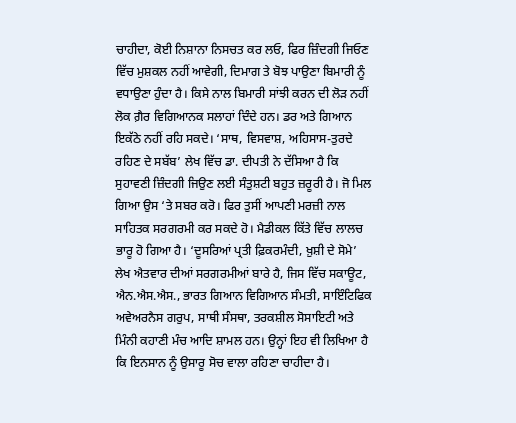ਚਾਹੀਦਾ, ਕੋਈ ਨਿਸ਼ਾਨਾ ਨਿਸਚਤ ਕਰ ਲਓ, ਫਿਰ ਜ਼ਿੰਦਗੀ ਜਿਓਣ ਵਿੱਚ ਮੁਸ਼ਕਲ ਨਹੀਂ ਆਵੇਗੀ, ਦਿਮਾਗ ਤੇ ਬੋਝ ਪਾਉਣਾ ਬਿਮਾਰੀ ਨੂੰ ਵਧਾਉਣਾ ਹੁੰਦਾ ਹੈ। ਕਿਸੇ ਨਾਲ ਬਿਮਾਰੀ ਸਾਂਝੀ ਕਰਨ ਦੀ ਲੋੜ ਨਹੀਂ ਲੋਕ ਗ਼ੈਰ ਵਿਗਿਆਨਕ ਸਲਾਹਾਂ ਦਿੰਦੇ ਹਨ। ਡਰ ਅਤੇ ਗਿਆਨ ਇਕੱਠੇ ਨਹੀਂ ਰਹਿ ਸਕਦੇ। ‘ਸਾਥ, ਵਿਸਵਾਸ਼, ਅਹਿਸਾਸ-ਤੁਰਦੇ ਰਹਿਣ ਦੇ ਸਬੱਬ’ ਲੇਖ ਵਿੱਚ ਡਾ. ਦੀਪਤੀ ਨੇ ਦੱਸਿਆ ਹੈ ਕਿ ਸੁਹਾਵਣੀ ਜ਼ਿੰਦਗੀ ਜਿਉਣ ਲਈ ਸੰਤੁਸ਼ਟੀ ਬਹੁਤ ਜ਼ਰੂਰੀ ਹੈ। ਜੋ ਮਿਲ ਗਿਆ ਉਸ ‘ਤੇ ਸਬਰ ਕਰੋ। ਫਿਰ ਤੁਸੀਂ ਆਪਣੀ ਮਰਜ਼ੀ ਨਾਲ ਸਾਹਿਤਕ ਸਰਗਰਮੀ ਕਰ ਸਕਦੇ ਹੋ। ਮੈਡੀਕਲ ਕਿੱਤੇ ਵਿੱਚ ਲਾਲਚ ਭਾਰੂ ਹੋ ਗਿਆ ਹੈ। ‘ਦੂਸਰਿਆਂ ਪ੍ਰਤੀ ਫ਼ਿਕਰਮੰਦੀ, ਖ਼ੁਸ਼ੀ ਦੇ ਸੋਮੇ’ ਲੇਖ ਐਤਵਾਰ ਦੀਆਂ ਸਰਗਰਮੀਆਂ ਬਾਰੇ ਹੈ, ਜਿਸ ਵਿੱਚ ਸਕਾਊਟ, ਐਨ.ਐਸ.ਐਸ., ਭਾਰਤ ਗਿਆਨ ਵਿਗਿਆਨ ਸੰਮਤੀ, ਸਾਇੰਟਿਫਿਕ ਅਵੇਅਰਨੈਸ ਗਰੁਪ, ਸਾਥੀ ਸੰਸਥਾ, ਤਰਕਸ਼ੀਲ ਸੋਸਾਇਟੀ ਅਤੇ ਮਿੰਨੀ ਕਹਾਣੀ ਮੰਚ ਆਦਿ ਸ਼ਾਮਲ ਹਨ। ਉਨ੍ਹਾਂ ਇਹ ਵੀ ਲਿਖਿਆ ਹੈ ਕਿ ਇਨਸਾਨ ਨੂੰ ਉਸਾਰੂ ਸੋਚ ਵਾਲਾ ਰਹਿਣਾ ਚਾਹੀਦਾ ਹੈ।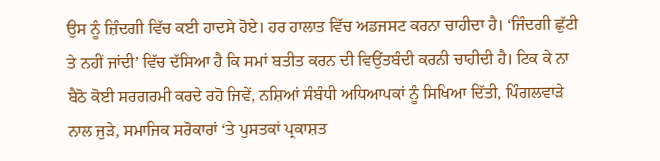ਉਸ ਨੂੰ ਜ਼ਿੰਦਗੀ ਵਿੱਚ ਕਈ ਹਾਦਸੇ ਹੋਏ। ਹਰ ਹਾਲਾਤ ਵਿੱਚ ਅਡਜਸਟ ਕਰਨਾ ਚਾਹੀਦਾ ਹੈ। ‘ਜਿੰਦਗੀ ਛੁੱਟੀ ਤੇ ਨਹੀਂ ਜਾਂਦੀ’ ਵਿੱਚ ਦੱਸਿਆ ਹੈ ਕਿ ਸਮਾਂ ਬਤੀਤ ਕਰਨ ਦੀ ਵਿਉਂਤਬੰਦੀ ਕਰਨੀ ਚਾਹੀਦੀ ਹੈ। ਟਿਕ ਕੇ ਨਾ ਬੈਠੋ ਕੋਈ ਸਰਗਰਮੀ ਕਰਦੇ ਰਹੋ ਜਿਵੇਂ, ਨਸ਼ਿਆਂ ਸੰਬੰਧੀ ਅਧਿਆਪਕਾਂ ਨੂੰ ਸਿਖਿਆ ਦਿੱਤੀ, ਪਿੰਗਲਵਾੜੇ ਨਾਲ ਜੁੜੇ, ਸਮਾਜਿਕ ਸਰੋਕਾਰਾਂ ‘ਤੇ ਪੁਸਤਕਾਂ ਪ੍ਰਕਾਸ਼ਤ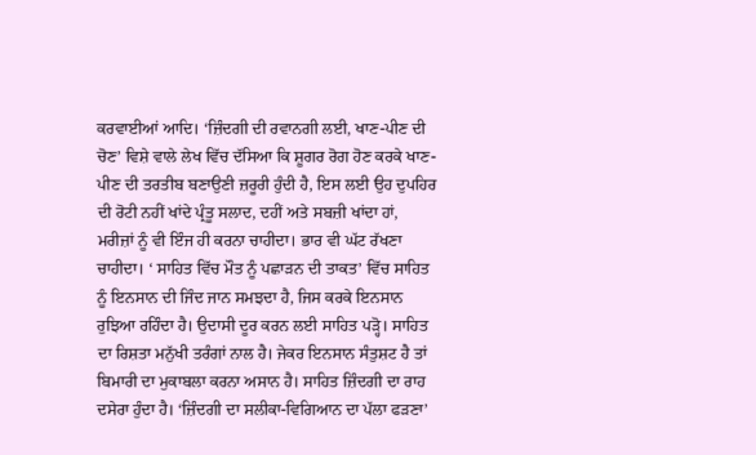ਕਰਵਾਈਆਂ ਆਦਿ। ‘ਜ਼ਿੰਦਗੀ ਦੀ ਰਵਾਨਗੀ ਲਈ, ਖਾਣ-ਪੀਣ ਦੀ ਚੋਣ’ ਵਿਸ਼ੇ ਵਾਲੇ ਲੇਖ ਵਿੱਚ ਦੱਸਿਆ ਕਿ ਸ਼ੂਗਰ ਰੋਗ ਹੋਣ ਕਰਕੇ ਖਾਣ-ਪੀਣ ਦੀ ਤਰਤੀਬ ਬਣਾਉਣੀ ਜ਼ਰੂਰੀ ਹੁੰਦੀ ਹੈ, ਇਸ ਲਈ ਉਹ ਦੁਪਹਿਰ ਦੀ ਰੋਟੀ ਨਹੀਂ ਖਾਂਦੇ ਪ੍ਰੰਤੂ ਸਲਾਦ, ਦਹੀਂ ਅਤੇ ਸਬਜ਼ੀ ਖਾਂਦਾ ਹਾਂ, ਮਰੀਜ਼ਾਂ ਨੂੰ ਵੀ ਇੰਜ ਹੀ ਕਰਨਾ ਚਾਹੀਦਾ। ਭਾਰ ਵੀ ਘੱਟ ਰੱਖਣਾ ਚਾਹੀਦਾ। ‘ ਸਾਹਿਤ ਵਿੱਚ ਮੌਤ ਨੂੰ ਪਛਾੜਨ ਦੀ ਤਾਕਤ’ ਵਿੱਚ ਸਾਹਿਤ ਨੂੰ ਇਨਸਾਨ ਦੀ ਜਿੰਦ ਜਾਨ ਸਮਝਦਾ ਹੈ, ਜਿਸ ਕਰਕੇ ਇਨਸਾਨ ਰੁਝਿਆ ਰਹਿੰਦਾ ਹੈ। ਉਦਾਸੀ ਦੂਰ ਕਰਨ ਲਈ ਸਾਹਿਤ ਪੜ੍ਹੋ। ਸਾਹਿਤ ਦਾ ਰਿਸ਼ਤਾ ਮਨੁੱਖੀ ਤਰੰਗਾਂ ਨਾਲ ਹੈ। ਜੇਕਰ ਇਨਸਾਨ ਸੰਤੁਸ਼ਟ ਹੈ ਤਾਂ ਬਿਮਾਰੀ ਦਾ ਮੁਕਾਬਲਾ ਕਰਨਾ ਅਸਾਨ ਹੈ। ਸਾਹਿਤ ਜ਼ਿੰਦਗੀ ਦਾ ਰਾਹ ਦਸੇਰਾ ਹੁੰਦਾ ਹੈ। ‘ਜ਼ਿੰਦਗੀ ਦਾ ਸਲੀਕਾ-ਵਿਗਿਆਨ ਦਾ ਪੱਲਾ ਫੜਣਾ’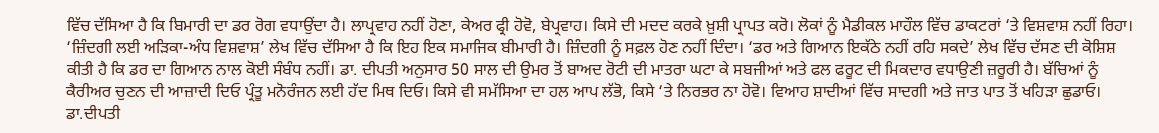ਵਿੱਚ ਦੱਸਿਆ ਹੈ ਕਿ ਬਿਮਾਰੀ ਦਾ ਡਰ ਰੋਗ ਵਧਾਉਂਦਾ ਹੈ। ਲਾਪ੍ਰਵਾਹ ਨਹੀਂ ਹੋਣਾ, ਕੇਅਰ ਫ੍ਰੀ ਹੋਵੋ, ਬੇਪ੍ਰਵਾਹ। ਕਿਸੇ ਦੀ ਮਦਦ ਕਰਕੇ ਖ਼ੁਸ਼ੀ ਪ੍ਰਾਪਤ ਕਰੋ। ਲੋਕਾਂ ਨੂੰ ਮੈਡੀਕਲ ਮਾਹੌਲ ਵਿੱਚ ਡਾਕਟਰਾਂ ‘ਤੇ ਵਿਸ਼ਵਾਸ਼ ਨਹੀਂ ਰਿਹਾ। ‘ਜ਼ਿੰਦਗੀ ਲਈ ਅੜਿਕਾ-ਅੰਧ ਵਿਸ਼ਵਾਸ਼’ ਲੇਖ ਵਿੱਚ ਦੱਸਿਆ ਹੈ ਕਿ ਇਹ ਇਕ ਸਮਾਜਿਕ ਬੀਮਾਰੀ ਹੈ। ਜ਼ਿੰਦਗੀ ਨੂੰ ਸਫ਼ਲ ਹੋਣ ਨਹੀਂ ਦਿੰਦਾ। ‘ਡਰ ਅਤੇ ਗਿਆਨ ਇਕੱਠੇ ਨਹੀਂ ਰਹਿ ਸਕਦੇ’ ਲੇਖ ਵਿੱਚ ਦੱਸਣ ਦੀ ਕੋਸ਼ਿਸ਼ ਕੀਤੀ ਹੈ ਕਿ ਡਰ ਦਾ ਗਿਆਨ ਨਾਲ ਕੋਈ ਸੰਬੰਧ ਨਹੀਂ। ਡਾ. ਦੀਪਤੀ ਅਨੁਸਾਰ 50 ਸਾਲ ਦੀ ਉਮਰ ਤੋਂ ਬਾਅਦ ਰੋਟੀ ਦੀ ਮਾਤਰਾ ਘਟਾ ਕੇ ਸਬਜੀਆਂ ਅਤੇ ਫਲ ਫਰੂਟ ਦੀ ਮਿਕਦਾਰ ਵਧਾਉਣੀ ਜ਼ਰੂਰੀ ਹੈ। ਬੱਚਿਆਂ ਨੂੰ ਕੈਰੀਅਰ ਚੁਣਨ ਦੀ ਆਜ਼ਾਦੀ ਦਿਓ ਪ੍ਰੰਤੂ ਮਨੋਰੰਜਨ ਲਈ ਹੱਦ ਮਿਥ ਦਿਓ। ਕਿਸੇ ਵੀ ਸਮੱਸਿਆ ਦਾ ਹਲ ਆਪ ਲੱਭੋ, ਕਿਸੇ ‘ਤੇ ਨਿਰਭਰ ਨਾ ਹੋਵੋ। ਵਿਆਹ ਸ਼ਾਦੀਆਂ ਵਿੱਚ ਸਾਦਗੀ ਅਤੇ ਜਾਤ ਪਾਤ ਤੋਂ ਖਹਿੜਾ ਛੁਡਾਓ। ਡਾ.ਦੀਪਤੀ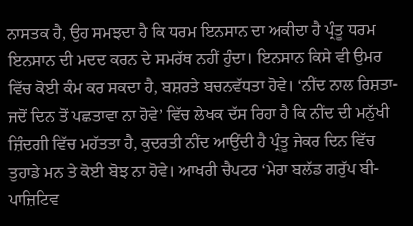ਨਾਸਤਕ ਹੈ, ਉਹ ਸਮਝਦਾ ਹੈ ਕਿ ਧਰਮ ਇਨਸਾਨ ਦਾ ਅਕੀਦਾ ਹੈ ਪ੍ਰੰਤੂ ਧਰਮ ਇਨਸਾਨ ਦੀ ਮਦਦ ਕਰਨ ਦੇ ਸਮਰੱਥ ਨਹੀਂ ਹੁੰਦਾ। ਇਨਸਾਨ ਕਿਸੇ ਵੀ ਉਮਰ ਵਿੱਚ ਕੋਈ ਕੰਮ ਕਰ ਸਕਦਾ ਹੈ, ਬਸ਼ਰਤੇ ਬਚਨਵੱਧਤਾ ਹੋਵੇ। ‘ਨੀਂਦ ਨਾਲ ਰਿਸ਼ਤਾ-ਜਦੋਂ ਦਿਨ ਤੋਂ ਪਛਤਾਵਾ ਨਾ ਹੋਵੇ’ ਵਿੱਚ ਲੇਖਕ ਦੱਸ ਰਿਹਾ ਹੈ ਕਿ ਨੀਂਦ ਦੀ ਮਨੁੱਖੀ ਜ਼ਿੰਦਗੀ ਵਿੱਚ ਮਹੱਤਤਾ ਹੈ, ਕੁਦਰਤੀ ਨੀਂਦ ਆਉਂਦੀ ਹੈ ਪ੍ਰੰਤੂ ਜੇਕਰ ਦਿਨ ਵਿੱਚ ਤੁਹਾਡੇ ਮਨ ਤੇ ਕੋਈ ਬੋਝ ਨਾ ਹੋਵੇ। ਆਖਰੀ ਚੈਪਟਰ ‘ਮੇਰਾ ਬਲੱਡ ਗਰੁੱਪ ਬੀ-ਪਾਜ਼ਿਟਿਵ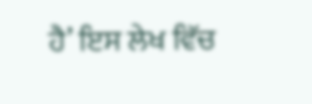ਹੈ’ ਇਸ ਲੇਖ ਵਿੱਚ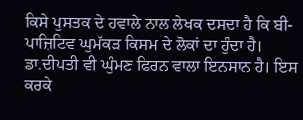ਕਿਸੇ ਪੁਸਤਕ ਦੇ ਹਵਾਲੇ ਨਾਲ ਲੇਖਕ ਦਸਦਾ ਹੈ ਕਿ ਬੀ-ਪਾਜ਼ਿਟਿਵ ਘੁਮੱਕੜ ਕਿਸਮ ਦੇ ਲੋਕਾਂ ਦਾ ਹੁੰਦਾ ਹੈ। ਡਾ.ਦੀਪਤੀ ਵੀ ਘੁੰਮਣ ਫਿਰਨ ਵਾਲਾ ਇਨਸਾਨ ਹੈ। ਇਸ ਕਰਕੇ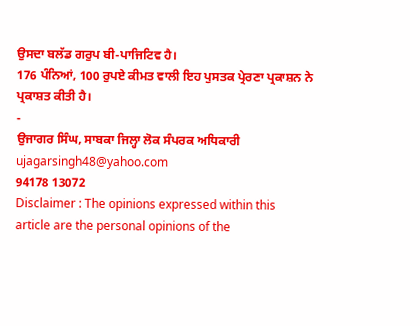ਉਸਦਾ ਬਲੱਡ ਗਰੁਪ ਬੀ-ਪਾਜਿਟਿਵ ਹੈ।
176 ਪੰਨਿਆਂ, 100 ਰੁਪਏ ਕੀਮਤ ਵਾਲੀ ਇਹ ਪੁਸਤਕ ਪ੍ਰੇਰਣਾ ਪ੍ਰਕਾਸ਼ਨ ਨੇ ਪ੍ਰਕਾਸ਼ਤ ਕੀਤੀ ਹੈ।
-
ਉਜਾਗਰ ਸਿੰਘ, ਸਾਬਕਾ ਜਿਲ੍ਹਾ ਲੋਕ ਸੰਪਰਕ ਅਧਿਕਾਰੀ
ujagarsingh48@yahoo.com
94178 13072
Disclaimer : The opinions expressed within this article are the personal opinions of the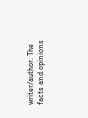writer/author. The facts and opinions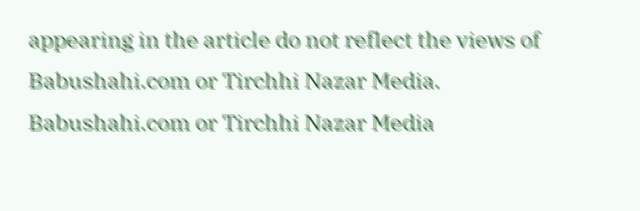appearing in the article do not reflect the views of Babushahi.com or Tirchhi Nazar Media. Babushahi.com or Tirchhi Nazar Media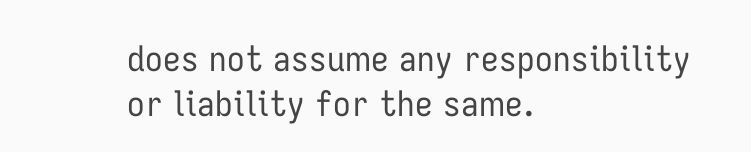does not assume any responsibility or liability for the same.